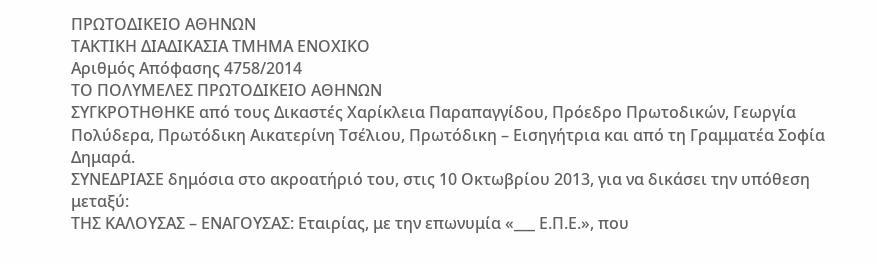ΠΡΩΤΟΔΙΚΕΙΟ ΑΘΗΝΩΝ
ΤΑΚΤΙΚΗ ΔΙΑΔΙΚΑΣΙΑ ΤΜΗΜΑ ΕΝΟΧΙΚΟ
Αριθμός Απόφασης 4758/2014
ΤΟ ΠΟΛΥΜΕΛΕΣ ΠΡΩΤΟΔΙΚΕΙΟ ΑΘΗΝΩΝ
ΣΥΓΚΡΟΤΗΘΗΚΕ από τους Δικαστές Χαρίκλεια Παραπαγγίδου, Πρόεδρο Πρωτοδικών, Γεωργία Πολύδερα, Πρωτόδικη Αικατερίνη Τσέλιου, Πρωτόδικη – Εισηγήτρια και από τη Γραμματέα Σοφία Δημαρά.
ΣΥΝΕΔΡΙΑΣΕ δημόσια στο ακροατήριό του, στις 10 Οκτωβρίου 2013, για να δικάσει την υπόθεση μεταξύ:
ΤΗΣ ΚΑΛΟΥΣΑΣ – ΕΝΑΓΟΥΣΑΣ: Εταιρίας, με την επωνυμία «___ Ε.Π.Ε.», που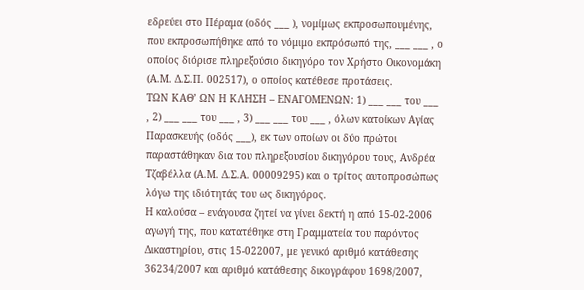εδρεύει στο Πέραμα (οδός ___ ), νομίμως εκπροσωπουμένης, που εκπροσωπήθηκε από το νόμιμο εκπρόσωπό της, ___ ___ , ο οποίος διόρισε πληρεξούσιο δικηγόρο τον Χρήστο Οικονομάκη (Α.Μ. Δ.Σ.Π. 002517), ο οποίος κατέθεσε προτάσεις.
ΤΩΝ ΚΑΘ’ ΩΝ Η ΚΛΗΣΗ – ΕΝΑΓΟΜΕΝΩΝ: 1) ___ ___ του ___ , 2) ___ ___ του ___ , 3) ___ ___ του ___ , όλων κατοίκων Αγίας Παρασκευής (οδός ___), εκ των οποίων οι δύο πρώτοι παραστάθηκαν δια του πληρεξουσίου δικηγόρου τους, Ανδρέα Τζαβέλλα (Α.Μ. Δ.Σ.Α. 00009295) και ο τρίτος αυτοπροσώπως λόγω της ιδιότητάς του ως δικηγόρος.
Η καλούσα – ενάγουσα ζητεί να γίνει δεκτή η από 15-02-2006 αγωγή της, που κατατέθηκε στη Γραμματεία του παρόντος Δικαστηρίου, στις 15-022007, με γενικό αριθμό κατάθεσης 36234/2007 και αριθμό κατάθεσης δικογράφου 1698/2007,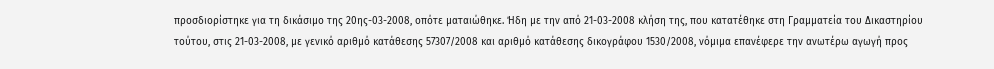προσδιορίστηκε για τη δικάσιμο της 20ης-03-2008, οπότε ματαιώθηκε. Ήδη με την από 21-03-2008 κλήση της, που κατατέθηκε στη Γραμματεία του Δικαστηρίου τούτου, στις 21-03-2008, με γενικό αριθμό κατάθεσης 57307/2008 και αριθμό κατάθεσης δικογράφου 1530/2008, νόμιμα επανέφερε την ανωτέρω αγωγή προς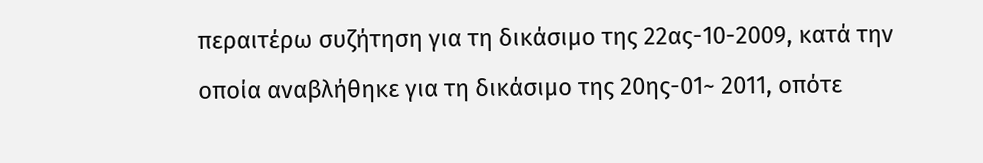περαιτέρω συζήτηση για τη δικάσιμο της 22ας-10-2009, κατά την οποία αναβλήθηκε για τη δικάσιμο της 20ης-01~ 2011, οπότε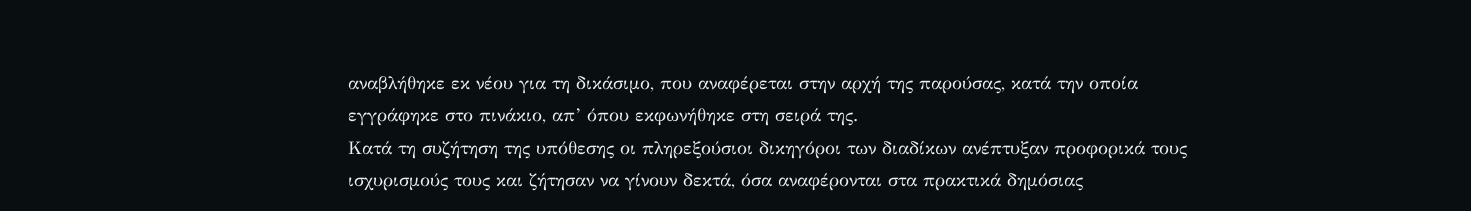αναβλήθηκε εκ νέου για τη δικάσιμο, που αναφέρεται στην αρχή της παρούσας, κατά την οποία εγγράφηκε στο πινάκιο, απ’ όπου εκφωνήθηκε στη σειρά της.
Κατά τη συζήτηση της υπόθεσης οι πληρεξούσιοι δικηγόροι των διαδίκων ανέπτυξαν προφορικά τους ισχυρισμούς τους και ζήτησαν να γίνουν δεκτά, όσα αναφέρονται στα πρακτικά δημόσιας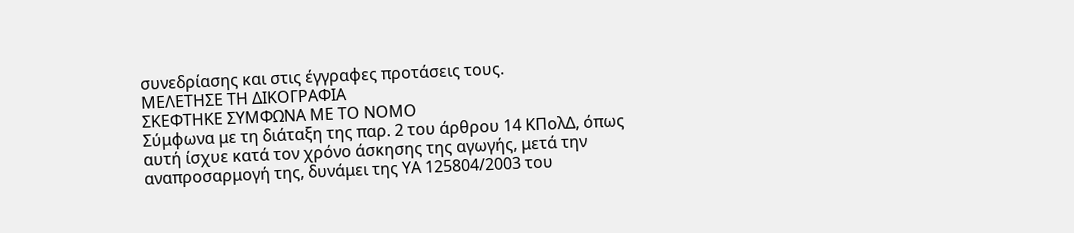συνεδρίασης και στις έγγραφες προτάσεις τους.
ΜΕΛΕΤΗΣΕ ΤΗ ΔΙΚΟΓΡΑΦΙΑ
ΣΚΕΦΤΗΚΕ ΣΥΜΦΩΝΑ ΜΕ ΤΟ ΝΟΜΟ
Σύμφωνα με τη διάταξη της παρ. 2 του άρθρου 14 ΚΠολΔ, όπως αυτή ίσχυε κατά τον χρόνο άσκησης της αγωγής, μετά την αναπροσαρμογή της, δυνάμει της ΥΑ 125804/2003 του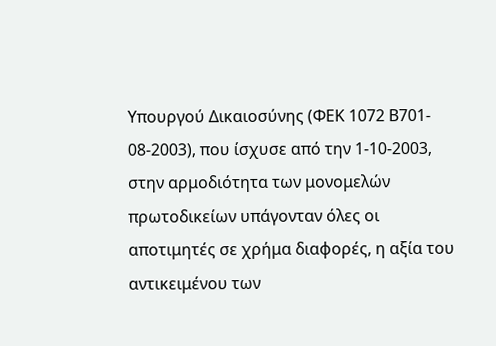Υπουργού Δικαιοσύνης (ΦΕΚ 1072 Β701- 08-2003), που ίσχυσε από την 1-10-2003, στην αρμοδιότητα των μονομελών πρωτοδικείων υπάγονταν όλες οι αποτιμητές σε χρήμα διαφορές, η αξία του αντικειμένου των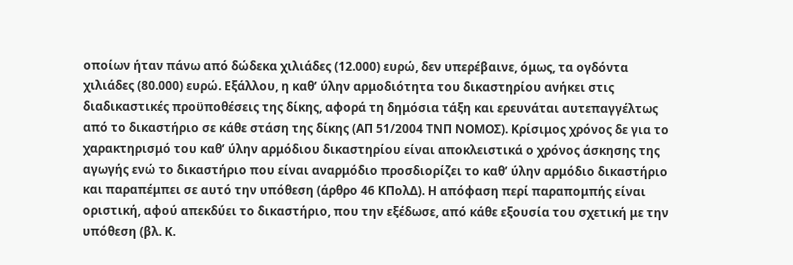οποίων ήταν πάνω από δώδεκα χιλιάδες (12.000) ευρώ, δεν υπερέβαινε, όμως, τα ογδόντα χιλιάδες (80.000) ευρώ. Εξάλλου, η καθ’ ύλην αρμοδιότητα του δικαστηρίου ανήκει στις διαδικαστικές προϋποθέσεις της δίκης, αφορά τη δημόσια τάξη και ερευνάται αυτεπαγγέλτως από το δικαστήριο σε κάθε στάση της δίκης (ΑΠ 51/2004 ΤΝΠ ΝΟΜΟΣ). Κρίσιμος χρόνος δε για το χαρακτηρισμό του καθ’ ύλην αρμόδιου δικαστηρίου είναι αποκλειστικά ο χρόνος άσκησης της αγωγής ενώ το δικαστήριο που είναι αναρμόδιο προσδιορίζει το καθ’ ύλην αρμόδιο δικαστήριο και παραπέμπει σε αυτό την υπόθεση (άρθρο 46 ΚΠολΔ). Η απόφαση περί παραπομπής είναι οριστική, αφού απεκδύει το δικαστήριο, που την εξέδωσε, από κάθε εξουσία του σχετική με την υπόθεση (βλ. Κ.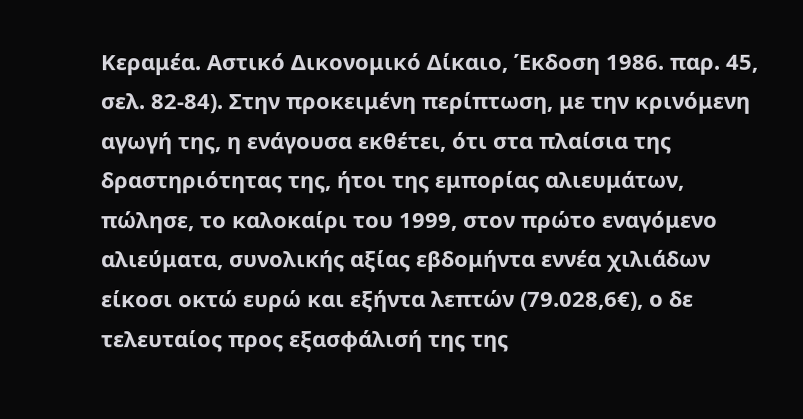Κεραμέα. Αστικό Δικονομικό Δίκαιο, Έκδοση 1986. παρ. 45, σελ. 82-84). Στην προκειμένη περίπτωση, με την κρινόμενη αγωγή της, η ενάγουσα εκθέτει, ότι στα πλαίσια της δραστηριότητας της, ήτοι της εμπορίας αλιευμάτων, πώλησε, το καλοκαίρι του 1999, στον πρώτο εναγόμενο αλιεύματα, συνολικής αξίας εβδομήντα εννέα χιλιάδων είκοσι οκτώ ευρώ και εξήντα λεπτών (79.028,6€), ο δε τελευταίος προς εξασφάλισή της της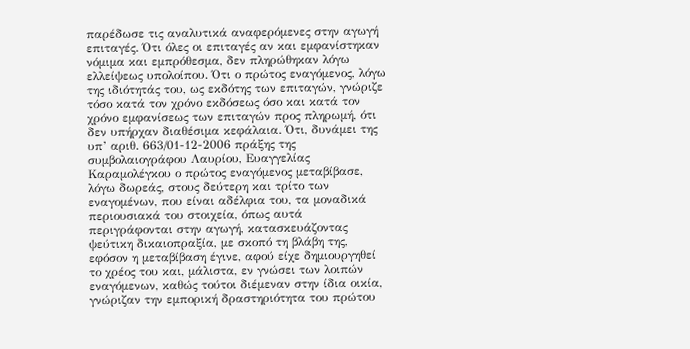παρέδωσε τις αναλυτικά αναφερόμενες στην αγωγή επιταγές. Ότι όλες οι επιταγές αν και εμφανίστηκαν νόμιμα και εμπρόθεσμα, δεν πληρώθηκαν λόγω ελλείψεως υπολοίπου. Ότι ο πρώτος εναγόμενος, λόγω της ιδιότητάς του, ως εκδότης των επιταγών, γνώριζε τόσο κατά τον χρόνο εκδόσεως όσο και κατά τον χρόνο εμφανίσεως των επιταγών προς πληρωμή, ότι δεν υπήρχαν διαθέσιμα κεφάλαια. Ότι, δυνάμει της υπ’ αριθ. 663/01-12-2006 πράξης της συμβολαιογράφου Λαυρίου, Ευαγγελίας Καραμολέγκου ο πρώτος εναγόμενος μεταβίβασε, λόγω δωρεάς, στους δεύτερη και τρίτο των εναγομένων, που είναι αδέλφια του, τα μοναδικά περιουσιακά του στοιχεία, όπως αυτά περιγράφονται στην αγωγή, κατασκευάζοντας ψεύτικη δικαιοπραξία, με σκοπό τη βλάβη της, εφόσον η μεταβίβαση έγινε, αφού είχε δημιουργηθεί το χρέος του και, μάλιστα, εν γνώσει των λοιπών εναγόμενων, καθώς τούτοι διέμεναν στην ίδια οικία, γνώριζαν την εμπορική δραστηριότητα του πρώτου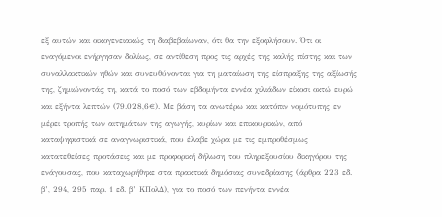εξ αυτών και οικογενειακώς τη διαβεβαίωναν, ότι θα την εξοφλήσουν. Ότι οι εναγόμενοι ενήργησαν δολίως, σε αντίθεση προς τις αρχές της καλής πίστης και των συναλλακτικών ηθών και συνευθύνονται για τη ματαίωση της είσπραξης της αξίωσής της, ζημιώνοντάς τη, κατά το ποσό των εβδομήντα εννέα χιλιάδων είκοσι οκτώ ευρώ και εξήντα λεπτών (79.028,6€). Με βάση τα ανωτέρω και κατόπιν νομότυπης εν μέρει τροπής των αιτημάτων της αγωγής, κυρίων και επικουρικών, από καταψηφιστικά σε αναγνωριστικά, που έλαβε χώρα με τις εμπροθέσμως κατατεθείσες προτάσεις και με προφορική δήλωση του πληρεξουσίου δικηγόρου της ενάγουσας, που καταχωρήθηκε στα πρακτικά δημόσιας συνεδρίασης (άρθρα 223 εδ. β’, 294, 295 παρ. 1 εδ. β’ ΚΠολΔ), για το ποσό των πενήντα εννέα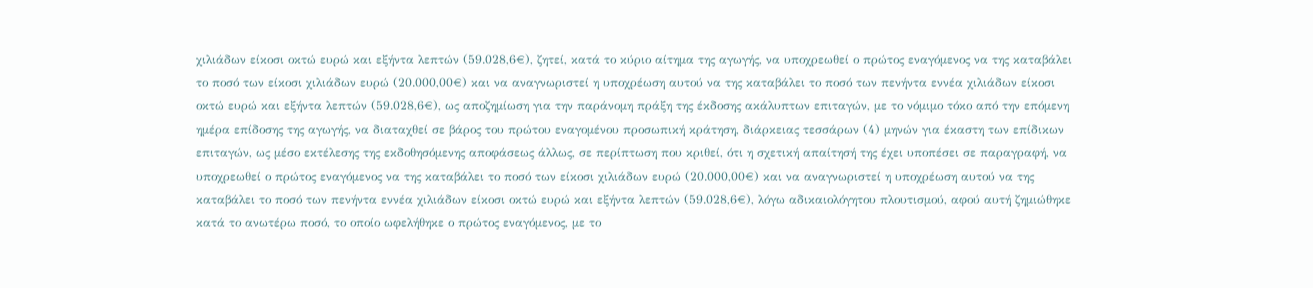χιλιάδων είκοσι οκτώ ευρώ και εξήντα λεπτών (59.028,6€), ζητεί, κατά το κύριο αίτημα της αγωγής, να υποχρεωθεί ο πρώτος εναγόμενος να της καταβάλει το ποσό των είκοσι χιλιάδων ευρώ (20.000,00€) και να αναγνωριστεί η υποχρέωση αυτού να της καταβάλει το ποσό των πενήντα εννέα χιλιάδων είκοσι οκτώ ευρώ και εξήντα λεπτών (59.028,6€), ως αποζημίωση για την παράνομη πράξη της έκδοσης ακάλυπτων επιταγών, με το νόμιμο τόκο από την επόμενη ημέρα επίδοσης της αγωγής, να διαταχθεί σε βάρος του πρώτου εναγομένου προσωπική κράτηση, διάρκειας τεσσάρων (4) μηνών για έκαστη των επίδικων επιταγών, ως μέσο εκτέλεσης της εκδοθησόμενης αποφάσεως άλλως, σε περίπτωση που κριθεί, ότι η σχετική απαίτησή της έχει υποπέσει σε παραγραφή, να υποχρεωθεί ο πρώτος εναγόμενος να της καταβάλει το ποσό των είκοσι χιλιάδων ευρώ (20.000,00€) και να αναγνωριστεί η υποχρέωση αυτού να της καταβάλει το ποσό των πενήντα εννέα χιλιάδων είκοσι οκτώ ευρώ και εξήντα λεπτών (59.028,6€), λόγω αδικαιολόγητου πλουτισμού, αφού αυτή ζημιώθηκε κατά το ανωτέρω ποσό, το οποίο ωφελήθηκε ο πρώτος εναγόμενος, με το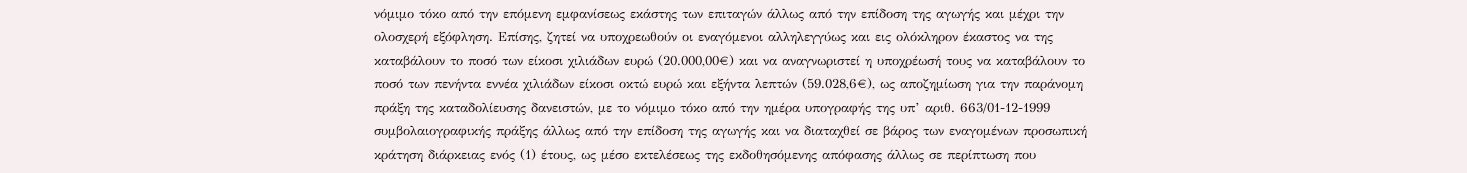νόμιμο τόκο από την επόμενη εμφανίσεως εκάστης των επιταγών άλλως από την επίδοση της αγωγής και μέχρι την ολοσχερή εξόφληση. Επίσης, ζητεί να υποχρεωθούν οι εναγόμενοι αλληλεγγύως και εις ολόκληρον έκαστος να της καταβάλουν το ποσό των είκοσι χιλιάδων ευρώ (20.000,00€) και να αναγνωριστεί η υποχρέωσή τους να καταβάλουν το ποσό των πενήντα εννέα χιλιάδων είκοσι οκτώ ευρώ και εξήντα λεπτών (59.028,6€), ως αποζημίωση για την παράνομη πράξη της καταδολίευσης δανειστών, με το νόμιμο τόκο από την ημέρα υπογραφής της υπ’ αριθ. 663/01-12-1999 συμβολαιογραφικής πράξης άλλως από την επίδοση της αγωγής και να διαταχθεί σε βάρος των εναγομένων προσωπική κράτηση διάρκειας ενός (1) έτους, ως μέσο εκτελέσεως της εκδοθησόμενης απόφασης άλλως σε περίπτωση που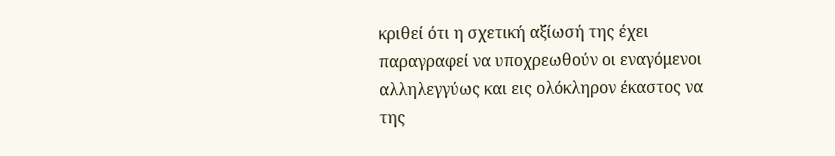κριθεί ότι η σχετική αξίωσή της έχει παραγραφεί να υποχρεωθούν οι εναγόμενοι αλληλεγγύως και εις ολόκληρον έκαστος να της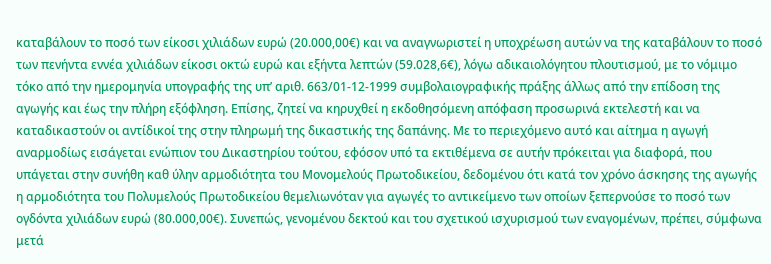καταβάλουν το ποσό των είκοσι χιλιάδων ευρώ (20.000,00€) και να αναγνωριστεί η υποχρέωση αυτών να της καταβάλουν το ποσό των πενήντα εννέα χιλιάδων είκοσι οκτώ ευρώ και εξήντα λεπτών (59.028,6€), λόγω αδικαιολόγητου πλουτισμού, με το νόμιμο τόκο από την ημερομηνία υπογραφής της υπ’ αριθ. 663/01-12-1999 συμβολαιογραφικής πράξης άλλως από την επίδοση της αγωγής και έως την πλήρη εξόφληση. Επίσης, ζητεί να κηρυχθεί η εκδοθησόμενη απόφαση προσωρινά εκτελεστή και να καταδικαστούν οι αντίδικοί της στην πληρωμή της δικαστικής της δαπάνης. Με το περιεχόμενο αυτό και αίτημα η αγωγή αναρμοδίως εισάγεται ενώπιον του Δικαστηρίου τούτου, εφόσον υπό τα εκτιθέμενα σε αυτήν πρόκειται για διαφορά, που υπάγεται στην συνήθη καθ ύλην αρμοδιότητα του Μονομελούς Πρωτοδικείου, δεδομένου ότι κατά τον χρόνο άσκησης της αγωγής η αρμοδιότητα του Πολυμελούς Πρωτοδικείου θεμελιωνόταν για αγωγές το αντικείμενο των οποίων ξεπερνούσε το ποσό των ογδόντα χιλιάδων ευρώ (80.000,00€). Συνεπώς, γενομένου δεκτού και του σχετικού ισχυρισμού των εναγομένων, πρέπει, σύμφωνα μετά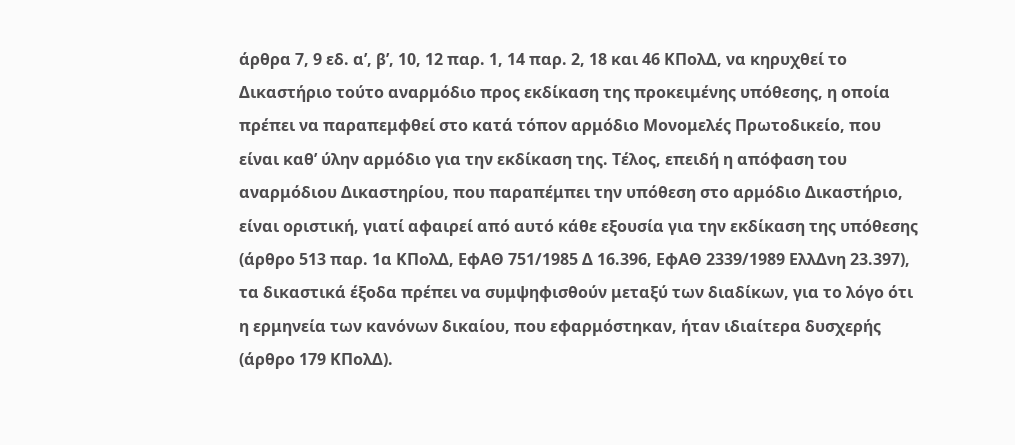άρθρα 7, 9 εδ. α’, β’, 10, 12 παρ. 1, 14 παρ. 2, 18 και 46 ΚΠολΔ, να κηρυχθεί το Δικαστήριο τούτο αναρμόδιο προς εκδίκαση της προκειμένης υπόθεσης, η οποία πρέπει να παραπεμφθεί στο κατά τόπον αρμόδιο Μονομελές Πρωτοδικείο, που είναι καθ’ ύλην αρμόδιο για την εκδίκαση της. Τέλος, επειδή η απόφαση του αναρμόδιου Δικαστηρίου, που παραπέμπει την υπόθεση στο αρμόδιο Δικαστήριο, είναι οριστική, γιατί αφαιρεί από αυτό κάθε εξουσία για την εκδίκαση της υπόθεσης (άρθρο 513 παρ. 1α ΚΠολΔ, ΕφΑΘ 751/1985 Δ 16.396, ΕφΑΘ 2339/1989 ΕλλΔνη 23.397), τα δικαστικά έξοδα πρέπει να συμψηφισθούν μεταξύ των διαδίκων, για το λόγο ότι η ερμηνεία των κανόνων δικαίου, που εφαρμόστηκαν, ήταν ιδιαίτερα δυσχερής (άρθρο 179 ΚΠολΔ).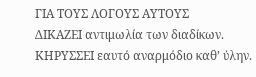ΓΙΑ ΤΟΥΣ ΛΟΓΟΥΣ ΑΥΤΟΥΣ
ΔΙΚΑΖΕΙ αντιμωλία των διαδίκων.
ΚΗΡΥΣΣΕΙ εαυτό αναρμόδιο καθ’ ύλην.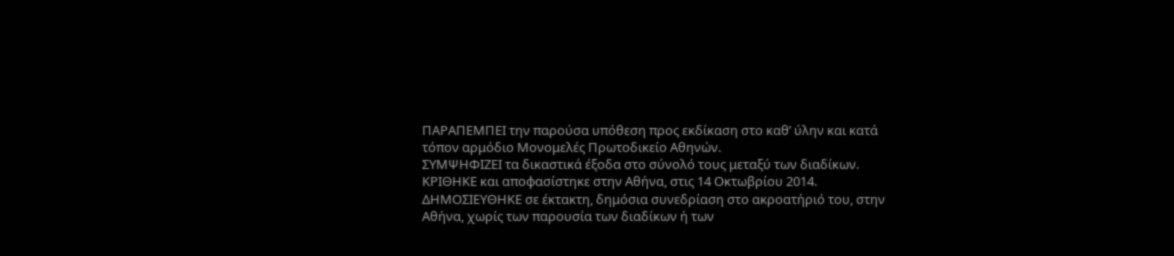ΠΑΡΑΠΕΜΠΕΙ την παρούσα υπόθεση προς εκδίκαση στο καθ’ ύλην και κατά τόπον αρμόδιο Μονομελές Πρωτοδικείο Αθηνών.
ΣΥΜΨΗΦΙΖΕΙ τα δικαστικά έξοδα στο σύνολό τους μεταξύ των διαδίκων.
ΚΡΙΘΗΚΕ και αποφασίστηκε στην Αθήνα, στις 14 Οκτωβρίου 2014.
ΔΗΜΟΣΙΕΥΘΗΚΕ σε έκτακτη, δημόσια συνεδρίαση στο ακροατήριό του, στην Αθήνα, χωρίς των παρουσία των διαδίκων ή των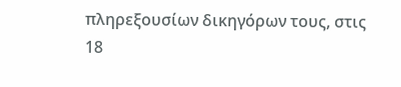πληρεξουσίων δικηγόρων τους, στις 18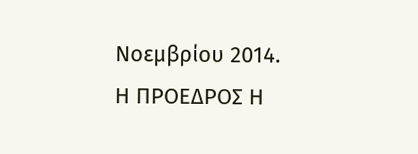Νοεμβρίου 2014.
Η ΠΡΟΕΔΡΟΣ Η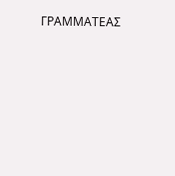ΓΡΑΜΜΑΤΕΑΣ